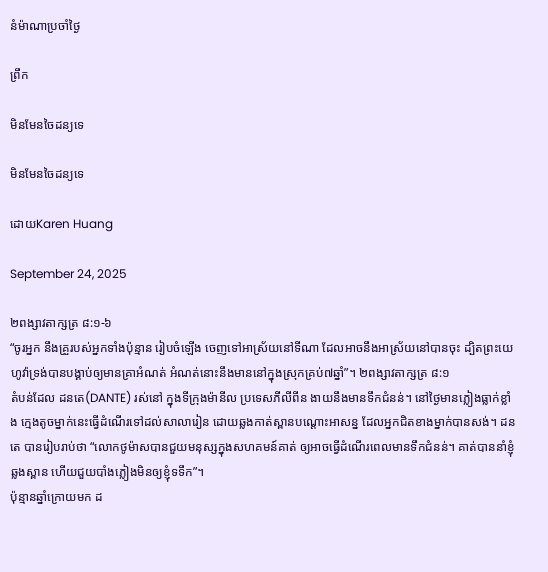នំម៉ាណាប្រចាំថ្ងៃ

ព្រឹក

មិនមែនចៃដន្យទេ

មិនមែនចៃដន្យទេ

ដោយKaren Huang

September 24, 2025

២ពង្សាវតាក្សត្រ ៨:១-៦
“ចូរអ្នក នឹងគ្រួរបស់អ្នកទាំងប៉ុន្មាន រៀបចំឡើង ចេញទៅអាស្រ័យនៅទីណា ដែលអាចនឹងអាស្រ័យនៅបានចុះ ដ្បិតព្រះយេហូវ៉ាទ្រង់បានបង្គាប់ឲ្យមានគ្រាអំណត់ អំណត់នោះនឹងមាននៅក្នុងស្រុកគ្រប់៧ឆ្នាំ”។ ២ពង្សាវតាក្សត្រ ៨:១
តំបន់ដែល ដនតេ(DANTE) រស់នៅ ក្នុងទីក្រុងម៉ានីល ប្រទេសភីលីពីន ងាយនឹងមានទឹកជំនន់។ នៅថ្ងៃមានភ្លៀងធ្លាក់ខ្លាំង ក្មេងតូចម្នាក់នេះធ្វើដំណើរទៅដល់សាលារៀន ដោយឆ្លងកាត់ស្ពានបណ្ដោះអាសន្ន ដែលអ្នកជិតខាងម្នាក់បានសង់។ ដនតេ បានរៀបរាប់ថា “លោកថូម៉ាសបានជួយមនុស្សក្នុងសហគមន៍គាត់ ឲ្យអាចធ្វើដំណើរពេលមានទឹកជំនន់។ គាត់បាននាំខ្ញុំឆ្លងស្ពាន ហើយជួយបាំងភ្លៀងមិនឲ្យខ្ញុំទទឹក”។
ប៉ុន្មានឆ្នាំក្រោយមក ដ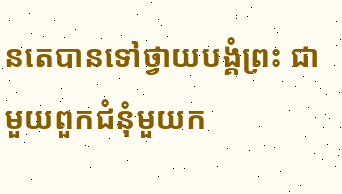នតេបានទៅថ្វាយបង្គំព្រះ ជាមួយពួកជំនុំមួយក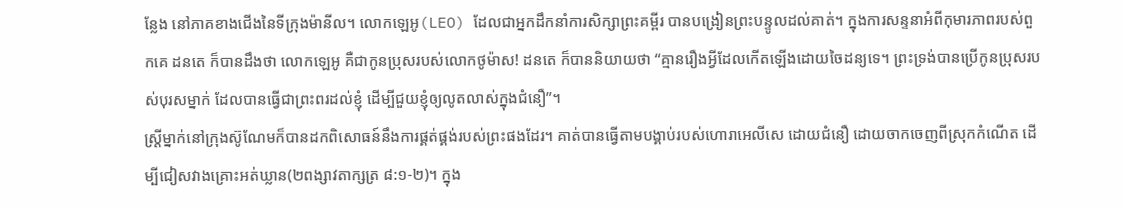ន្លែង នៅភាគខាងជើងនៃទីក្រុងម៉ានីល។ លោកឡេអូ(LEO) ដែលជាអ្នកដឹកនាំការសិក្សាព្រះគម្ពីរ បានបង្រៀនព្រះបន្ទូលដល់គាត់។ ក្នុងការសន្ទនាអំពីកុមារភាពរបស់ពួកគេ ដនតេ ក៏បានដឹងថា លោកឡេអូ គឺជាកូនប្រុសរបស់លោកថូម៉ាស! ដនតេ ក៏បាននិយាយថា “គ្មានរឿងអ្វីដែលកើតឡើងដោយចៃដន្យទេ។ ព្រះទ្រង់បានប្រើកូនប្រុសរបស់បុរសម្នាក់ ដែលបានធ្វើជាព្រះពរដល់ខ្ញុំ ដើម្បីជួយខ្ញុំឲ្យលូតលាស់ក្នុងជំនឿ”។
ស្រ្តីម្នាក់នៅក្រុងស៊ូណែមក៏បានដកពិសោធន៍នឹងការផ្គត់ផ្គង់របស់ព្រះផងដែរ។ គាត់បានធ្វើតាមបង្គាប់របស់ហោរាអេលីសេ ដោយជំនឿ ដោយចាកចេញពីស្រុកកំណើត ដើម្បីជៀសវាងគ្រោះអត់ឃ្លាន(២ពង្សាវតាក្សត្រ ៨:១-២)។ ក្នុង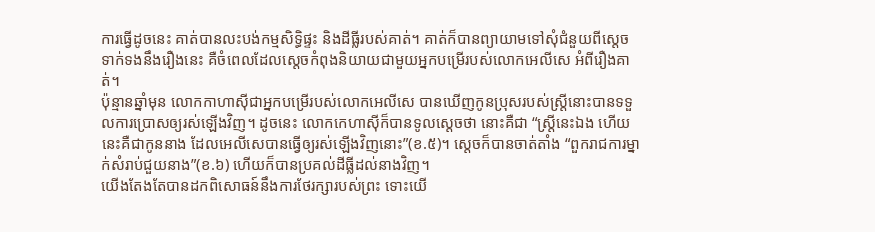ការធ្វើដូចនេះ គាត់បានលះបង់កម្មសិទ្ធិផ្ទះ និងដីធ្លីរបស់គាត់។ គាត់ក៏បានព្យាយាមទៅសុំជំនួយពីស្តេច ទាក់ទងនឹងរឿងនេះ គឺចំពេលដែលស្តេចកំពុងនិយាយជាមួយអ្នកបម្រើរបស់លោកអេលីសេ អំពីរឿងគាត់។
ប៉ុន្មានឆ្នាំមុន លោកកាហាស៊ីជាអ្នកបម្រើរបស់លោកអេលីសេ បានឃើញកូនប្រុសរបស់ស្រ្តីនោះបានទទួលការប្រោសឲ្យរស់ឡើងវិញ។ ដូចនេះ លោកកេហាស៊ីក៏បានទូលស្តេចថា នោះគឺជា “ស្ត្រីនេះឯង ហើយនេះគឺជាកូននាង ដែលអេលីសេបានធ្វើឲ្យរស់ឡើងវិញនោះ”(ខ.៥)។ ស្តេចក៏បានចាត់តាំង “ពួករាជការម្នាក់សំរាប់ជួយនាង”(ខ.៦) ហើយក៏បានប្រគល់ដីធ្លីដល់នាងវិញ។
យើងតែងតែបានដកពិសោធន៍នឹងការថែរក្សារបស់ព្រះ ទោះយើ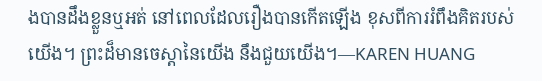ងបានដឹងខ្លួនឬអត់ នៅពេលដែលរឿងបានកើតឡើង ខុសពីការរំពឹងគិតរបស់យើង។ ព្រះដ៏មានចេស្តានៃយើង នឹងជួយយើង។—KAREN HUANG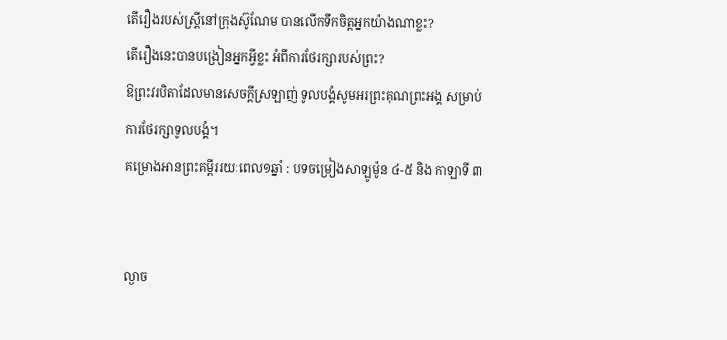តើរឿងរបស់ស្ត្រីនៅក្រុងស៊ូណែម បានលើកទឹកចិត្តអ្នកយ៉ាងណាខ្លះ?
តើរឿងនេះបានបង្រៀនអ្នកអ្វីខ្លះ អំពីការថែរក្សារបស់ព្រះ?
ឱព្រះវរបិតាដែលមានសេចក្តីស្រឡាញ់ ទូលបង្គំសូមអរព្រះគុណព្រះអង្គ សម្រាប់ការថែរក្សាទូលបង្គំ។
គម្រោងអានព្រះគម្ពីររយៈពេល១ឆ្នាំ : បទចម្រៀងសាឡូម៉ូន ៤-៥ និង កាឡាទី ៣


ល្ងាច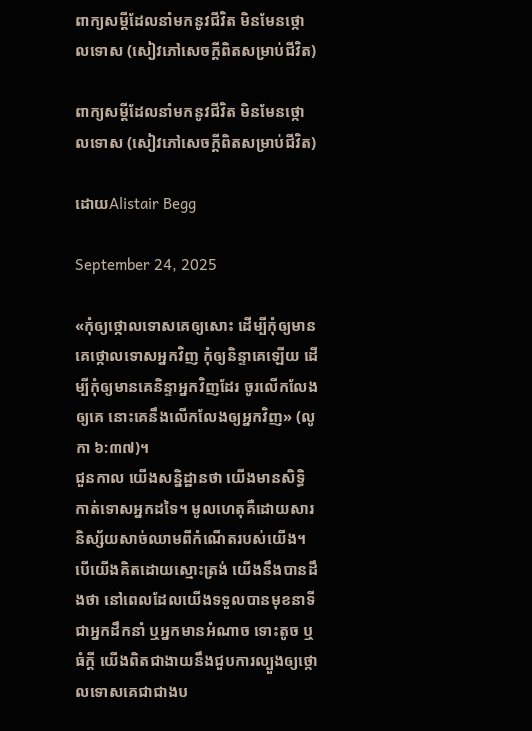ពាក្យសម្ដីដែលនាំមកនូវជីវិត មិនមែនថ្កោលទោស (សៀវភៅសេចក្ដីពិតសម្រាប់ជីវិត)

ពាក្យសម្ដីដែលនាំមកនូវជីវិត មិនមែនថ្កោលទោស (សៀវភៅសេចក្ដីពិតសម្រាប់ជីវិត)

ដោយAlistair Begg

September 24, 2025

«កុំឲ្យថ្កោលទោសគេឲ្យសោះ ដើម្បីកុំឲ្យមានគេថ្កោលទោសអ្នកវិញ កុំឲ្យនិន្ទាគេឡើយ ដើម្បីកុំឲ្យមានគេនិន្ទាអ្នកវិញដែរ ចូរលើកលែងឲ្យគេ នោះគេនឹងលើកលែងឲ្យអ្នកវិញ» (លូកា ៦:៣៧)។
ជួនកាល យើងសន្និដ្ឋានថា យើងមានសិទ្ធិកាត់ទោសអ្នកដទៃ។ មូលហេតុគឺដោយសារនិស្ស័យសាច់ឈាមពីកំណើតរបស់យើង។ បើយើងគិតដោយស្មោះត្រង់ យើងនឹងបានដឹងថា នៅពេលដែលយើងទទួលបានមុខនាទីជាអ្នកដឹកនាំ ឬអ្នកមានអំណាច ទោះតូច ឬធំក្តី យើងពិតជាងាយនឹងជួបការល្បួងឲ្យថ្កោលទោសគេជាជាងប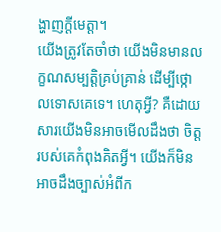ង្ហាញក្តីមេត្តា។
យើងត្រូវតែចាំថា យើងមិនមានលក្ខណសម្បត្តិគ្រប់គ្រាន់ ដើម្បីថ្កោលទោសគេទេ។ ហេតុអ្វី? គឺដោយសារយើងមិនអាចមើលដឹងថា ចិត្តរបស់គេកំពុងគិតអ្វី។ យើងក៏មិនអាចដឹងច្បាស់អំពីក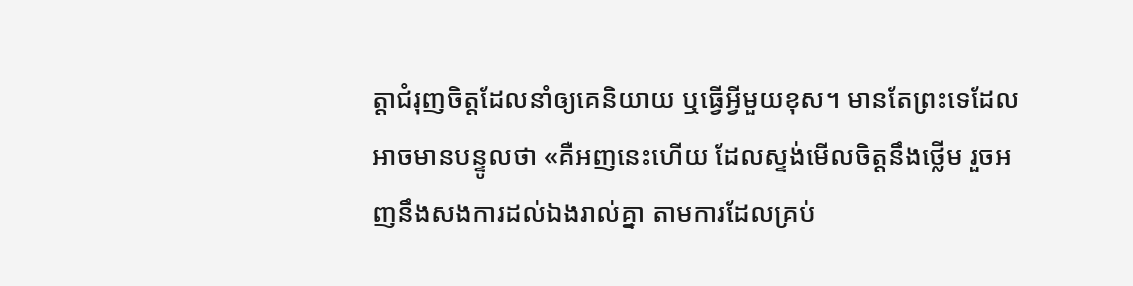ត្តាជំរុញចិត្តដែលនាំឲ្យគេនិយាយ ឬធ្វើអ្វីមួយខុស។ មានតែព្រះទេដែលអាចមានបន្ទូលថា «គឺអញនេះហើយ ដែលស្ទង់មើលចិត្តនឹងថ្លើម រួចអញនឹងសងការដល់ឯងរាល់គ្នា តាមការដែលគ្រប់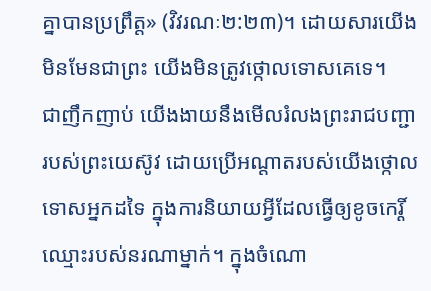គ្នាបានប្រព្រឹត្ត» (វិវរណៈ២:២៣)។ ដោយសារយើងមិនមែនជាព្រះ យើងមិនត្រូវថ្កោលទោសគេទេ។
ជាញឹកញាប់ យើងងាយនឹងមើលរំលងព្រះរាជបញ្ជារបស់ព្រះយេស៊ូវ ដោយប្រើអណ្តាតរបស់យើងថ្កោលទោសអ្នកដទៃ ក្នុងការនិយាយអ្វីដែលធ្វើឲ្យខូចកេរ្តិ៍ឈ្មោះរបស់នរណាម្នាក់។ ក្នុងចំណោ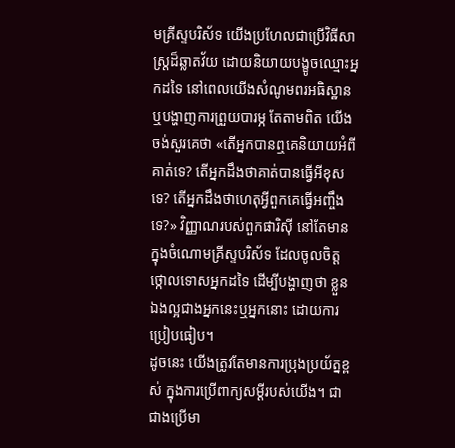មគ្រីស្ទបរិស័ទ យើងប្រហែលជាប្រើវិធីសាស្ត្រដ៏ឆ្លាតវ័យ ដោយនិយាយបង្ខូចឈ្មោះអ្នកដទៃ នៅពេលយើងសំណូមពរអធិស្ឋាន ឬបង្ហាញការព្រួយបារម្ភ តែតាមពិត យើងចង់សួរគេថា «តើអ្នកបានឮគេនិយាយអំពីគាត់ទេ? តើអ្នកដឹងថាគាត់បានធ្វើអីខុសទេ? តើអ្នកដឹងថាហេតុអ្វីពួកគេធ្វើអញ្ចឹងទេ?» វិញ្ញាណរបស់ពួកផារិស៊ី នៅតែមានក្នុងចំណោមគ្រីស្ទបរិស័ទ ដែលចូលចិត្តថ្កោលទោសអ្នកដទៃ ដើម្បីបង្ហាញថា ខ្លួនឯងល្អជាងអ្នកនេះឬអ្នកនោះ ដោយការប្រៀបធៀប។
ដូចនេះ យើងត្រូវតែមានការប្រុងប្រយ័ត្នខ្ពស់ ក្នុងការប្រើពាក្យសម្ដីរបស់យើង។ ជាជាងប្រើមា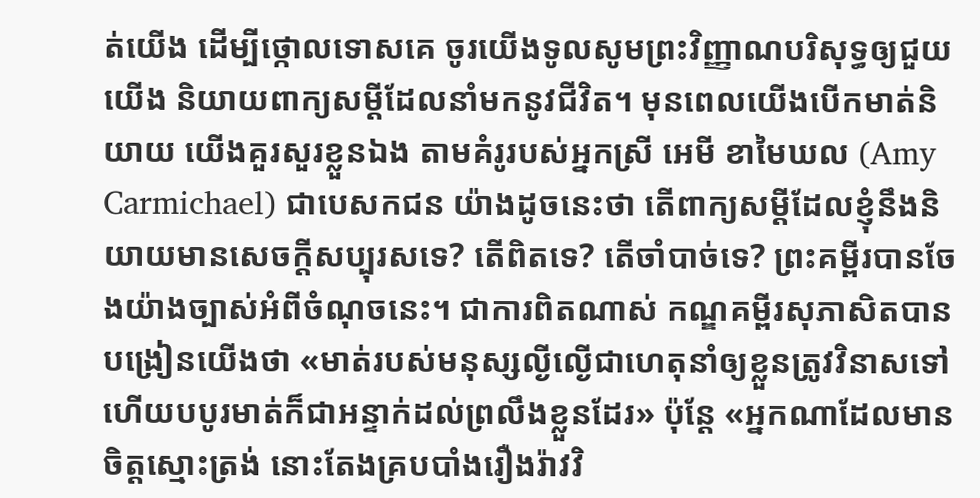ត់យើង ដើម្បីថ្កោលទោសគេ ចូរយើងទូលសូមព្រះវិញ្ញាណបរិសុទ្ធឲ្យជួយយើង និយាយពាក្យសម្ដីដែលនាំមកនូវជីវិត។ មុនពេលយើងបើកមាត់និយាយ យើងគួរសួរខ្លួនឯង តាមគំរូរបស់អ្នកស្រី អេមី ខាមៃឃល (Amy Carmichael) ជាបេសកជន យ៉ាងដូចនេះថា តើពាក្យសម្ដីដែលខ្ញុំនឹងនិយាយមានសេចក្តីសប្បុរសទេ? តើពិតទេ? តើចាំបាច់ទេ? ព្រះគម្ពីរបានចែងយ៉ាងច្បាស់អំពីចំណុចនេះ។ ជាការពិតណាស់ កណ្ឌគម្ពីរសុភាសិតបានបង្រៀនយើងថា «មាត់របស់មនុស្សល្ងីល្ងើជាហេតុនាំឲ្យខ្លួនត្រូវវិនាសទៅ ហើយបបូរមាត់ក៏ជាអន្ទាក់ដល់ព្រលឹងខ្លួនដែរ» ប៉ុន្តែ «អ្នកណាដែលមានចិត្តស្មោះត្រង់ នោះតែងគ្របបាំងរឿងរ៉ាវវិ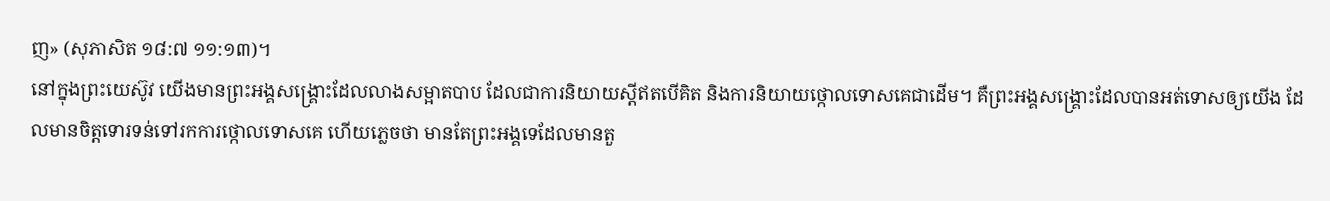ញ» (សុភាសិត ១៨:៧ ១១:១៣)។
នៅក្នុងព្រះយេស៊ូវ យើងមានព្រះអង្គសង្គ្រោះដែលលាងសម្អាតបាប ដែលជាការនិយាយស្តីឥតបើគិត និងការនិយាយថ្កោលទោសគេជាដើម។ គឺព្រះអង្គសង្គ្រោះដែលបានអត់ទោសឲ្យយើង ដែលមានចិត្តទោរទន់ទៅរកការថ្កោលទោសគេ ហើយភ្លេចថា មានតែព្រះអង្គទេដែលមានតួ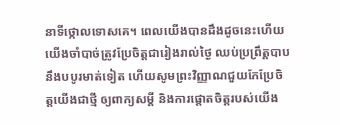នាទីថ្កោលទោសគេ។ ពេលយើងបានដឹងដូចនេះហើយ យើងចាំបាច់ត្រូវប្រែចិត្តជារៀងរាល់ថ្ងៃ ឈប់ប្រព្រឹត្តបាបនឹងបបូរមាត់ទៀត ហើយសូមព្រះវិញ្ញាណជួយកែប្រែចិត្តយើងជាថ្មី ឲ្យពាក្យសម្ដី និងការផ្ដោតចិត្តរបស់យើង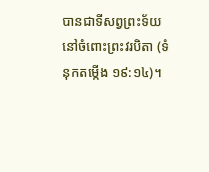បានជាទីសព្វព្រះទ័យ នៅចំពោះព្រះវរបិតា (ទំនុកតម្កើង ១៩:១៤)។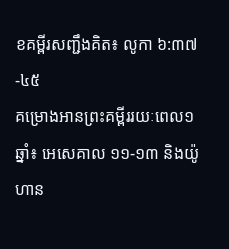ខគម្ពីរសញ្ជឹងគិត៖ លូកា ៦:៣៧-៤៥
គម្រោងអានព្រះគម្ពីររយៈពេល១ឆ្នាំ៖ អេសេគាល ១១-១៣ និងយ៉ូហាន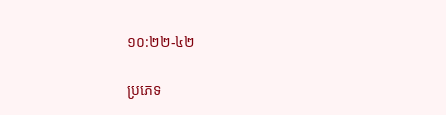១០:២២-៤២

ប្រភេទ